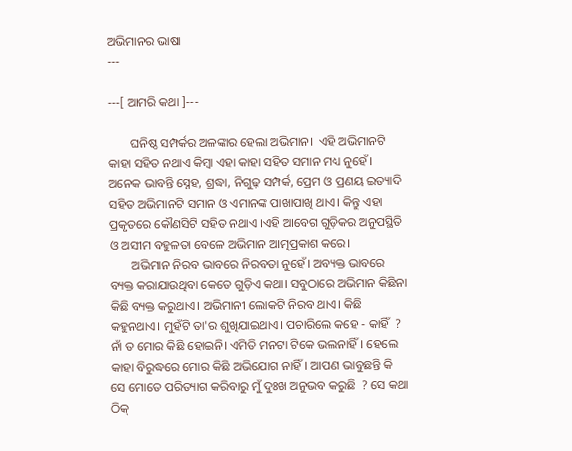ଅଭିମାନର ଭାଷା
---

---[ ଆମରି କଥା ]---

       ଘନିଷ୍ଠ ସମ୍ପର୍କର ଅଳଙ୍କାର ହେଲା ଅଭିମାନ।  ଏହି ଅଭିମାନଟି କାହା ସହିତ ନଥାଏ କିମ୍ବା ଏହା କାହା ସହିତ ସମାନ ମଧ୍ୟ ନୁହେଁ। ଅନେକ ଭାବନ୍ତି ସ୍ନେହ, ଶ୍ରଦ୍ଧା, ନିଗୁଢ଼ ସମ୍ପର୍କ, ପ୍ରେମ ଓ ପ୍ରଣୟ ଇତ୍ୟାଦି ସହିତ ଅଭିମାନଟି ସମାନ ଓ ଏମାନଙ୍କ ପାଖାପାଖି ଥାଏ। କିନ୍ତୁ ଏହା ପ୍ରକୃତରେ କୌଣସିଟି ସହିତ ନଥାଏ ।ଏହି ଆବେଗ ଗୁଡ଼ିକର ଅନୁପସ୍ଥିତି ଓ ଅସୀମ ବହୁଳତା ବେଳେ ଅଭିମାନ ଆତ୍ମପ୍ରକାଶ କରେ।
       ଅଭିମାନ ନିରବ ଭାବରେ ନିରବତା ନୁହେଁ। ଅବ୍ୟକ୍ତ ଭାବରେ ବ୍ୟକ୍ତ କରାଯାଉଥିବା କେତେ ଗୁଡ଼ିଏ କଥା। ସବୁଠାରେ ଅଭିମାନ କିଛିନା କିଛି ବ୍ୟକ୍ତ କରୁଥାଏ। ଅଭିମାନୀ ଲୋକଟି ନିରବ ଥାଏ। କିଛି କହୁନଥାଏ। ମୁହଁଟି ତା'ର ଶୁଖିଯାଇଥାଏ। ପଚାରିଲେ କହେ - କାହିଁ  ? ନାଁ ତ ମୋର କିଛି ହୋଇନି। ଏମିତି ମନଟା ଟିକେ ଭଲନାହିଁ। ହେଲେ କାହା ବିରୁଦ୍ଧରେ ମୋର କିଛି ଅଭିଯୋଗ ନାହିଁ। ଆପଣ ଭାବୁଛନ୍ତି କି ସେ ମୋତେ ପରିତ୍ୟାଗ କରିବାରୁ ମୁଁ ଦୁଃଖ ଅନୁଭବ କରୁଛି  ? ସେ କଥା ଠିକ୍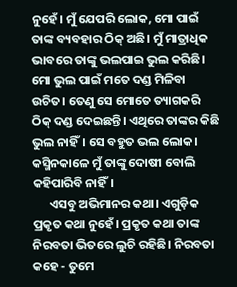ନୁହେଁ। ମୁଁ ଯେପରି ଲୋକ, ମୋ ପାଇଁ ତାଙ୍କ ବ୍ୟବହାର ଠିକ୍ ଅଛି। ମୁଁ ମାତ୍ରାଧିକ ଭାବରେ ତାଙ୍କୁ ଭଲପାଇ ଭୁଲ କରିଛି। ମୋ ଭୁଲ ପାଇଁ ମତେ ଦଣ୍ଡ ମିଳିବା ଉଚିତ। ତେଣୁ ସେ ମୋତେ ତ୍ୟାଗକରି ଠିକ୍ ଦଣ୍ଡ ଦେଇଛନ୍ତି। ଏଥିରେ ତାଙ୍କର କିଛି ଭୁଲ ନାହିଁ। ସେ ବହୁତ ଭଲ ଲୋକ। କସ୍ମିନକାଳେ ମୁଁ ତାଙ୍କୁ ଦୋଷୀ ବୋଲି କହିପାରିବି ନାହିଁ।
      ଏସବୁ ଅଭିମାନର କଥା। ଏଗୁଡ଼ିକ ପ୍ରକୃତ କଥା ନୁହେଁ। ପ୍ରକୃତ କଥା ତାଙ୍କ ନିରବତା ଭିତରେ ଲୁଚି ରହିଛି। ନିରବତା କହେ - ତୁମେ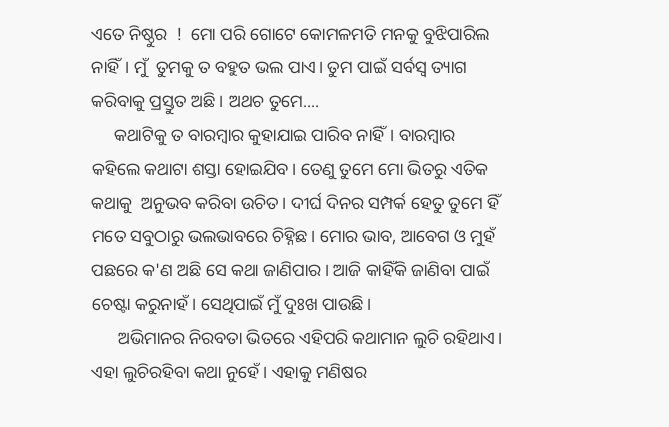ଏତେ ନିଷ୍ଠୁର  !  ମୋ ପରି ଗୋଟେ କୋମଳମତି ମନକୁ ବୁଝିପାରିଲ ନାହିଁ। ମୁଁ  ତୁମକୁ ତ ବହୁତ ଭଲ ପାଏ। ତୁମ ପାଇଁ ସର୍ବସ୍ୱ ତ୍ୟାଗ କରିବାକୁ ପ୍ରସ୍ତୁତ ଅଛି। ଅଥଚ ତୁମେ....
     କଥାଟିକୁ ତ ବାରମ୍ବାର କୁହାଯାଇ ପାରିବ ନାହିଁ। ବାରମ୍ବାର କହିଲେ କଥାଟା ଶସ୍ତା ହୋଇଯିବ। ତେଣୁ ତୁମେ ମୋ ଭିତରୁ ଏତିକ କଥାକୁ  ଅନୁଭବ କରିବା ଉଚିତ। ଦୀର୍ଘ ଦିନର ସମ୍ପର୍କ ହେତୁ ତୁମେ ହିଁ ମତେ ସବୁଠାରୁ ଭଲଭାବରେ ଚିହ୍ନିଛ। ମୋର ଭାବ, ଆବେଗ ଓ ମୁହଁ ପଛରେ କ'ଣ ଅଛି ସେ କଥା ଜାଣିପାର। ଆଜି କାହିଁକି ଜାଣିବା ପାଇଁ ଚେଷ୍ଟା କରୁନାହଁ। ସେଥିପାଇଁ ମୁଁ ଦୁଃଖ ପାଉଛି।
      ଅଭିମାନର ନିରବତା ଭିତରେ ଏହିପରି କଥାମାନ ଲୁଚି ରହିଥାଏ। ଏହା ଲୁଚିରହିବା କଥା ନୁହେଁ। ଏହାକୁ ମଣିଷର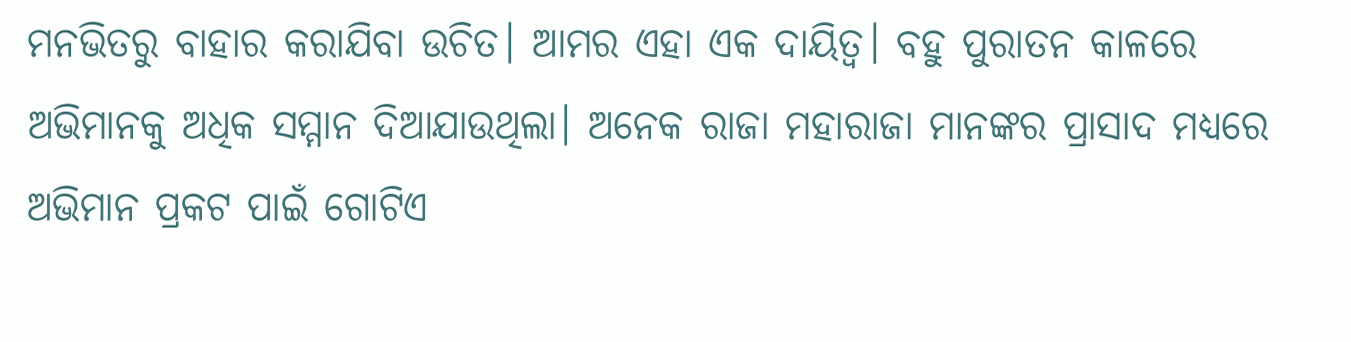ମନଭିତରୁ ବାହାର କରାଯିବା ଉଚିତ। ଆମର ଏହା ଏକ ଦାୟିତ୍ବ। ବହୁ ପୁରାତନ କାଳରେ ଅଭିମାନକୁ ଅଧିକ ସମ୍ମାନ ଦିଆଯାଉଥିଲା। ଅନେକ ରାଜା ମହାରାଜା ମାନଙ୍କର ପ୍ରାସାଦ ମଧ୍ୟରେ ଅଭିମାନ ପ୍ରକଟ ପାଇଁ ଗୋଟିଏ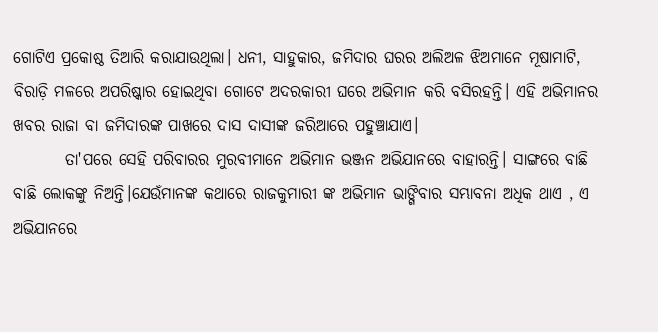ଗୋଟିଏ ପ୍ରକୋଷ୍ଠ ତିଆରି କରାଯାଉଥିଲା। ଧନୀ, ସାହୁକାର, ଜମିଦାର ଘରର ଅଲିଅଳ ଝିଅମାନେ ମୂଷାମାଟି, ବିରାଡ଼ି ମଳରେ ଅପରିଷ୍କାର ହୋଇଥିବା ଗୋଟେ ଅଦରକାରୀ ଘରେ ଅଭିମାନ କରି ବସିରହନ୍ତି। ଏହି ଅଭିମାନର ଖବର ରାଜା ବା ଜମିଦାରଙ୍କ ପାଖରେ ଦାସ ଦାସୀଙ୍କ ଜରିଆରେ ପହୁଞ୍ଚାଯାଏ।
        ତା'ପରେ ସେହି ପରିବାରର ମୁରବୀମାନେ ଅଭିମାନ ଭଞ୍ଜନ ଅଭିଯାନରେ ବାହାରନ୍ତି। ସାଙ୍ଗରେ ବାଛି ବାଛି ଲୋକଙ୍କୁ ନିଅନ୍ତି।ଯେଉଁମାନଙ୍କ କଥାରେ ରାଜକୁମାରୀ ଙ୍କ ଅଭିମାନ ଭାଙ୍ଗିବାର ସମ୍ଭାବନା ଅଧିକ ଥାଏ , ଏ ଅଭିଯାନରେ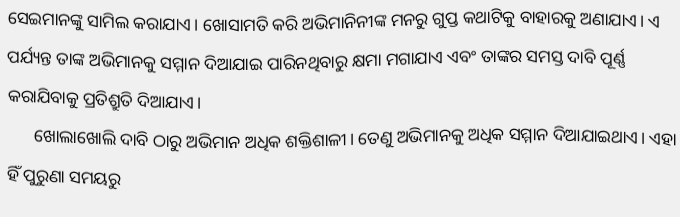ସେଇମାନଙ୍କୁ ସାମିଲ କରାଯାଏ। ଖୋସାମତି କରି ଅଭିମାନିନୀଙ୍କ ମନରୁ ଗୁପ୍ତ କଥାଟିକୁ ବାହାରକୁ ଅଣାଯାଏ। ଏ ପର୍ଯ୍ୟନ୍ତ ତାଙ୍କ ଅଭିମାନକୁ ସମ୍ମାନ ଦିଆଯାଇ ପାରିନଥିବାରୁ କ୍ଷମା ମଗାଯାଏ ଏବଂ ତାଙ୍କର ସମସ୍ତ ଦାବି ପୂର୍ଣ୍ଣ କରାଯିବାକୁ ପ୍ରତିଶ୍ରୁତି ଦିଆଯାଏ।
      ଖୋଲାଖୋଲି ଦାବି ଠାରୁ ଅଭିମାନ ଅଧିକ ଶକ୍ତିଶାଳୀ। ତେଣୁ ଅଭିମାନକୁ ଅଧିକ ସମ୍ମାନ ଦିଆଯାଇଥାଏ। ଏହା ହିଁ ପୁରୁଣା ସମୟରୁ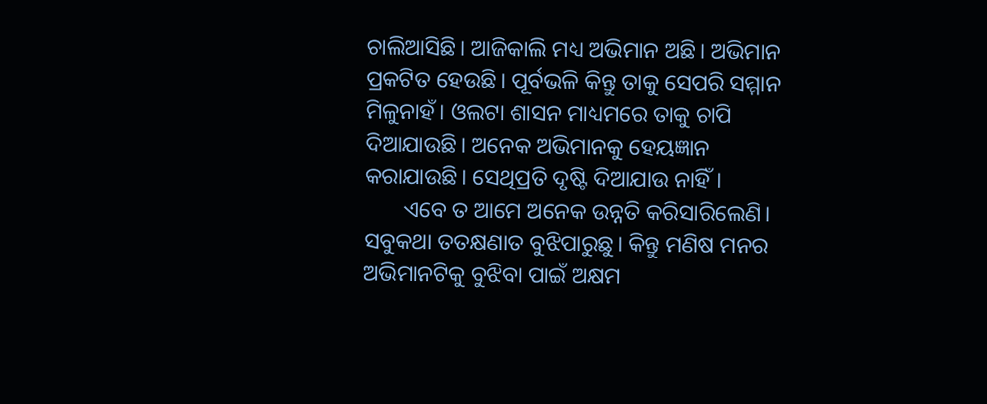ଚାଲିଆସିଛି। ଆଜିକାଲି ମଧ୍ୟ ଅଭିମାନ ଅଛି। ଅଭିମାନ ପ୍ରକଟିତ ହେଉଛି। ପୂର୍ବଭଳି କିନ୍ତୁ ତାକୁ ସେପରି ସମ୍ମାନ ମିଳୁନାହଁ। ଓଲଟା ଶାସନ ମାଧ୍ୟମରେ ତାକୁ ଚାପି ଦିଆଯାଉଛି। ଅନେକ ଅଭିମାନକୁ ହେୟଜ୍ଞାନ କରାଯାଉଛି। ସେଥିପ୍ରତି ଦୃଷ୍ଟି ଦିଆଯାଉ ନାହିଁ।
       ଏବେ ତ ଆମେ ଅନେକ ଉନ୍ନତି କରିସାରିଲେଣି। ସବୁକଥା ତତକ୍ଷଣାତ ବୁଝିପାରୁଛୁ। କିନ୍ତୁ ମଣିଷ ମନର ଅଭିମାନଟିକୁ ବୁଝିବା ପାଇଁ ଅକ୍ଷମ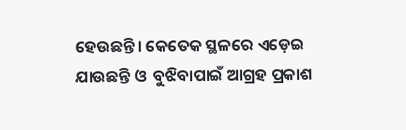ହେଉଛନ୍ତି। କେତେକ ସ୍ଥଳରେ ଏଡ଼େଇ ଯାଉଛନ୍ତି ଓ  ବୁଝିବାପାଇଁ ଆଗ୍ରହ ପ୍ରକାଶ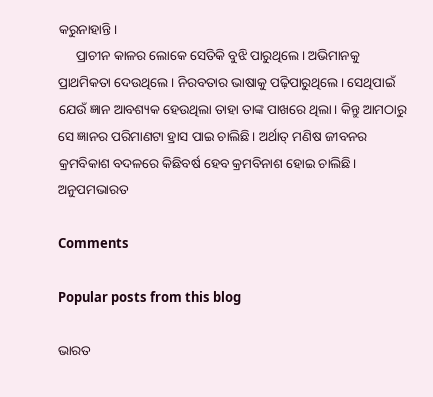କରୁନାହାନ୍ତି।
     ପ୍ରାଚୀନ କାଳର ଲୋକେ ସେତିକି ବୁଝି ପାରୁଥିଲେ। ଅଭିମାନକୁ ପ୍ରାଥମିକତା ଦେଉଥିଲେ। ନିରବତାର ଭାଷାକୁ ପଢ଼ିପାରୁଥିଲେ। ସେଥିପାଇଁ ଯେଉଁ ଜ୍ଞାନ ଆବଶ୍ୟକ ହେଉଥିଲା ତାହା ତାଙ୍କ ପାଖରେ ଥିଲା। କିନ୍ତୁ ଆମଠାରୁ ସେ ଜ୍ଞାନର ପରିମାଣଟା ହ୍ରାସ ପାଇ ଚାଲିଛି। ଅର୍ଥାତ୍ ମଣିଷ ଜୀବନର କ୍ରମବିକାଶ ବଦଳରେ କିଛିବର୍ଷ ହେବ କ୍ରମବିନାଶ ହୋଇ ଚାଲିଛି।
ଅନୁପମଭାରତ

Comments

Popular posts from this blog

ଭାରତ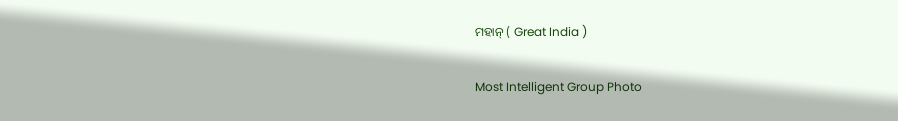ମହାନ୍ ( Great India )

Most Intelligent Group Photo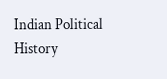Indian Political History